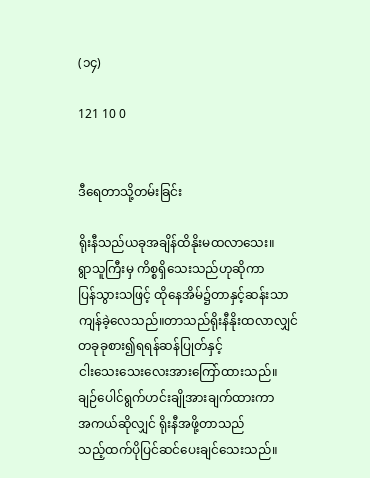(၁၄)

121 10 0


ဒီရေတာသို့တမ်းခြင်း

ရိုးနီသည်ယခုအချိန်ထိနိုးမထလာသေး။
ရွာသူကြီးမှ ကိစ္စရှိသေးသည်ဟုဆိုကာ
ပြန်သွားသဖြင့် ထိုနေအိမ်၌တာနှင့်ဆန်းသာ
ကျန်ခဲ့လေသည်။တာသည်ရိုးနီနိုးထလာလျှင်
တခုခုစား၍ရရန်ဆန်ပြုတ်နှင့်
ငါးသေးသေးလေးအားကြော်ထားသည်။
ချဉ်ပေါင်ရွက်ဟင်းချိုအားချက်ထားကာ
အကယ်ဆိုလျှင် ရိုးနီအဖို့တာသည်
သည့်ထက်ပိုပြင်ဆင်ပေးချင်သေးသည်။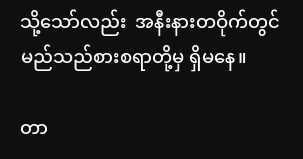သို့သော်လည်း  အနီးနားတဝိုက်တွင်
မည်သည်စားစရာတို့မှ ရှိမနေ။

တာ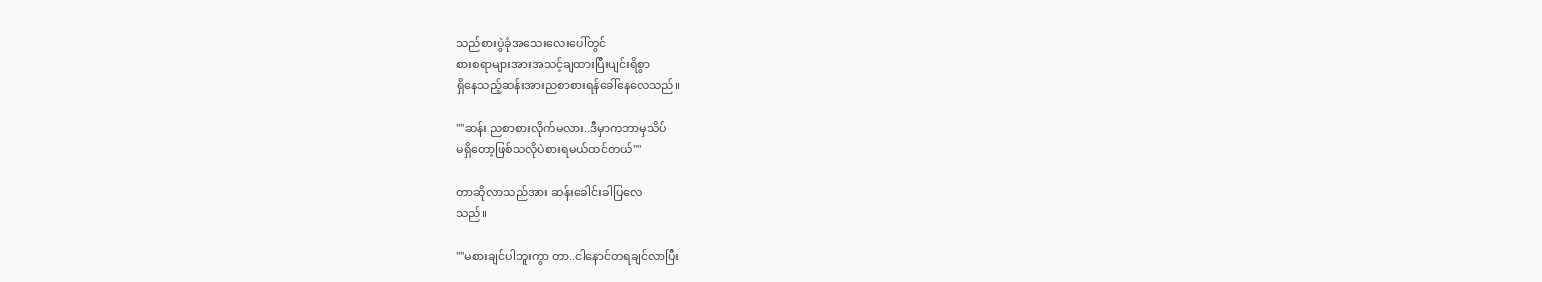သည်စားပွဲခုံအသေးလေးပေါ်တွင်
စားစရာများအားအသင့်ချထားပြီးပျင်းရိစွာ
ရှိနေသည့်ဆန်းအားညစာစားရန်ခေါ်နေလေသည်။

""ဆန်း ညစာစားလိုက်မလား..ဒီမှာကဘာမှသိပ်
မရှိတော့ဖြစ်သလိုပဲစားရမယ်ထင်တယ်""

တာဆိုလာသည်အား ဆန်းခေါင်းခါပြလေ
သည်။

""မစားချင်ပါဘူးကွာ တာ..ငါနောင်တရချင်လာပြီး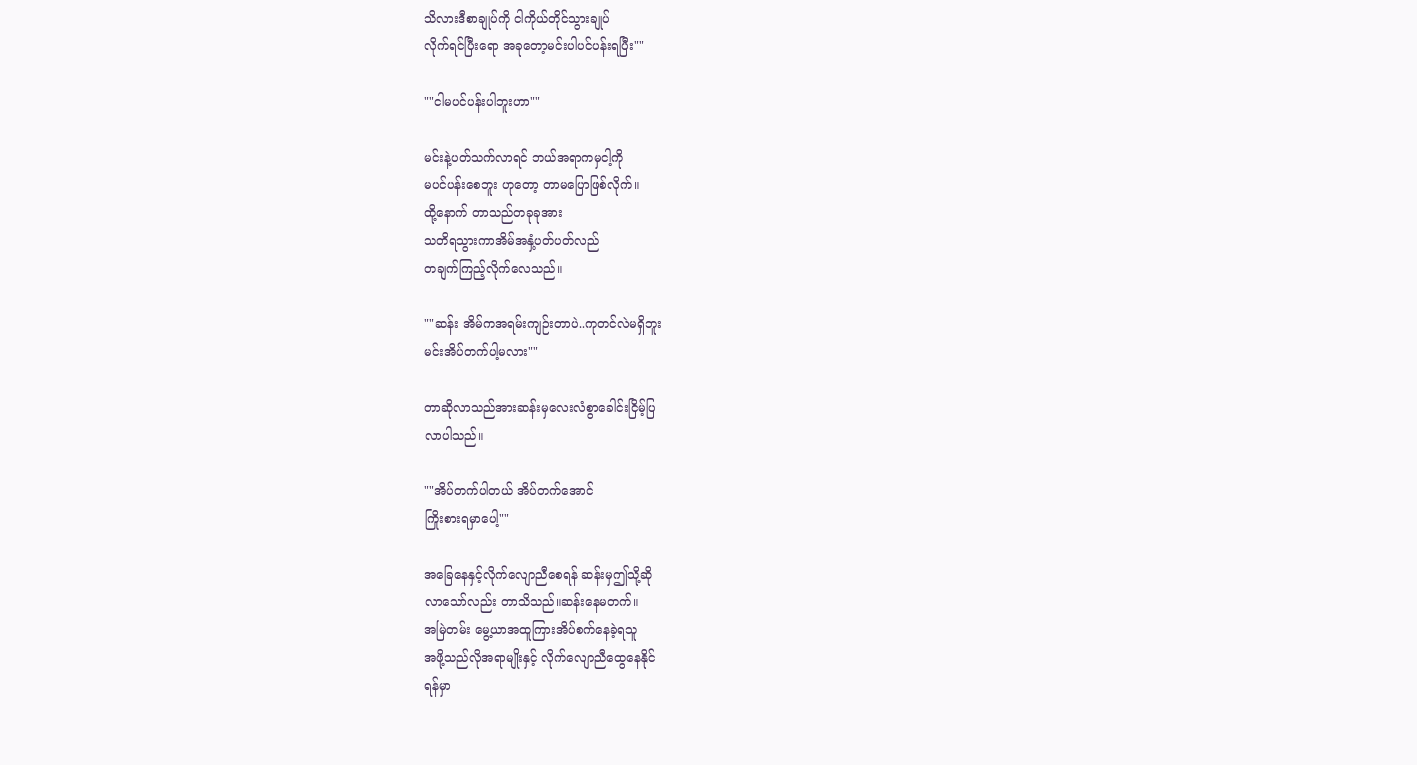သိလားဒီစာချုပ်ကို ငါကိုယ်တိုင်သွားချုပ်
လိုက်ရင်ပြီးရော အခုတော့မင်းပါပင်ပန်းရပြီး""

""ငါမပင်ပန်းပါဘူးဟာ""

မင်းနဲ့ပတ်သက်လာရင် ဘယ်အရာကမှငါ့ကို
မပင်ပန်းစေဘူး ဟုတော့ တာမပြောဖြစ်လိုက်။
ထို့နောက် တာသည်တခုခုအား
သတိရသွားကာအိမ်အနှံ့ပတ်ပတ်လည်
တချက်ကြည့်လိုက်လေသည်။

""ဆန်း အိမ်ကအရမ်းကျဉ်းတာပဲ..ကုတင်လဲမရှိဘူး
မင်းအိပ်တက်ပါ့မလား""

တာဆိုလာသည်အားဆန်းမှလေးလံစွာခေါင်းငြိမ့်ပြ
လာပါသည်။

""အိပ်တက်ပါတယ် အိပ်တက်အောင်
ကြိုးစားရမှာပေါ့""

အခြေနေနှင့်လိုက်လျောညီစေရန် ဆန်းမှဤသို့ဆို
လာသော်လည်း တာသိသည်။ဆန်းနေမတက်။
အမြဲတမ်း မွေ့ယာအထူကြားအိပ်စက်နေခဲ့ရသူ
အဖို့သည်လိုအရာမျိုးနှင့် လိုက်လျောညီထွေနေနိုင်
ရန်မှာ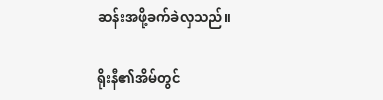ဆန်းအဖို့ခက်ခဲလှသည်။

ရိုးနီ၏အိမ်တွင်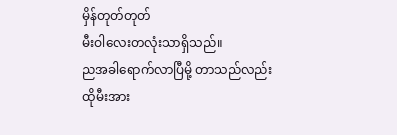မှိန်တုတ်တုတ်
မီးဝါလေးတလုံးသာရှိသည်။
ညအခါရောက်လာပြီမို့ တာသည်လည်းထိုမီးအား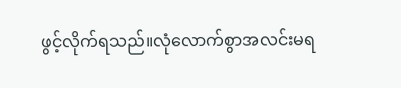ဖွင့်လိုက်ရသည်။လုံလောက်စွာအလင်းမရ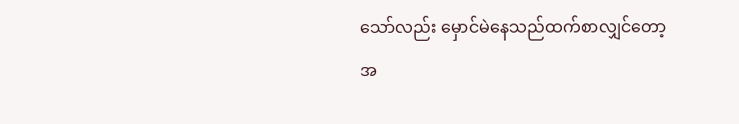သော်လည်း မှောင်မဲနေသည်ထက်စာလျှင်တော့
အ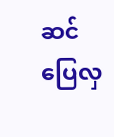ဆင်ပြေလှ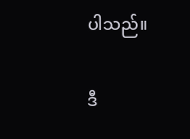ပါသည်။

ဒီ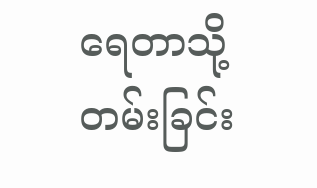ရေတာသို့တမ်းခြင်း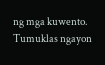ng mga kuwento. Tumuklas ngayon